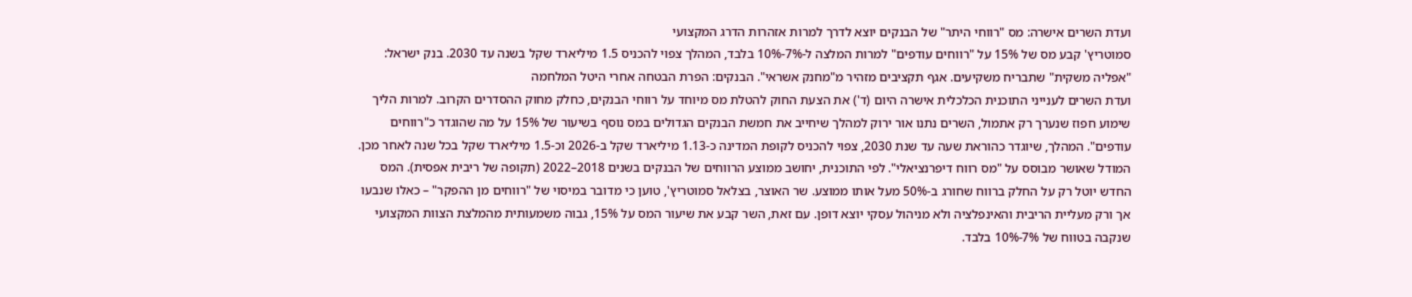ועדת השרים אישרה: מס "רווחי היתר" של הבנקים יוצא לדרך למרות אזהרות הדרג המקצועי
סמוטריץ' קבע מס של 15% על "רווחים עודפים" למרות המלצה ל-7%-10% בלבד, המהלך צפוי להכניס 1.5 מיליארד שקל בשנה עד 2030. בנק ישראל: "אפליה משקית" שתבריח משקיעים. אגף תקציבים מזהיר מ"מחנק אשראי". הבנקים: הפרת הבטחה אחרי היטל המלחמה
ועדת השרים לענייני התוכנית הכלכלית אישרה היום (ד') את הצעת החוק להטלת מס מיוחד על רווחי הבנקים, כחלק מחוק ההסדרים הקרוב. למרות הליך שימוע חפוז שנערך רק אתמול, השרים נתנו אור ירוק למהלך שיחייב את חמשת הבנקים הגדולים במס נוסף בשיעור של 15% על מה שהוגדר כ"רווחים עודפים". המהלך, שיוגדר כהוראת שעה עד שנת 2030, צפוי להכניס לקופת המדינה כ-1.13 מיליארד שקל ב-2026 וכ-1.5 מיליארד שקל בכל שנה לאחר מכן.
המודל שאושר מבוסס על "מס רווח דיפרנציאלי". לפי התוכנית, יחושב ממוצע הרווחים של הבנקים בשנים 2018–2022 (תקופה של ריבית אפסית). המס החדש יוטל רק על החלק ברווח שחורג ב-50% מעל אותו ממוצע. שר האוצר, בצלאל סמוטריץ', טוען כי מדובר במיסוי של "רווחים מן ההפקר" – כאלו שנבעו אך ורק מעליית הריבית והאינפלציה ולא מניהול עסקי יוצא דופן. עם זאת, השר קבע את שיעור המס על 15%, גבוה משמעותית מהמלצת הצוות המקצועי שנקבה בטווח של 7%-10% בלבד.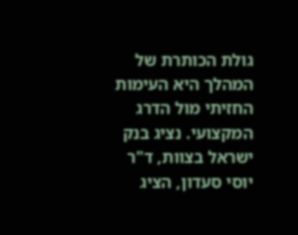גולת הכותרת של המהלך היא העימות החזיתי מול הדרג המקצועי. נציג בנק ישראל בצוות, ד"ר יוסי סעדון, הציג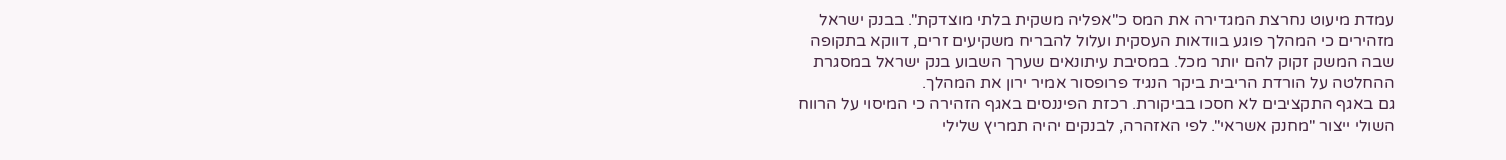עמדת מיעוט נחרצת המגדירה את המס כ"אפליה משקית בלתי מוצדקת". בבנק ישראל מזהירים כי המהלך פוגע בוודאות העסקית ועלול להבריח משקיעים זרים, דווקא בתקופה שבה המשק זקוק להם יותר מכל. במסיבת עיתונאים שערך השבוע בנק ישראל במסגרת ההחלטה על הורדת הריבית ביקר הנגיד פרופסור אמיר ירון את המהלך.
גם באגף התקציבים לא חסכו בביקורת. רכזת הפיננסים באגף הזהירה כי המיסוי על הרווח השולי ייצור "מחנק אשראי". לפי האזהרה, לבנקים יהיה תמריץ שלילי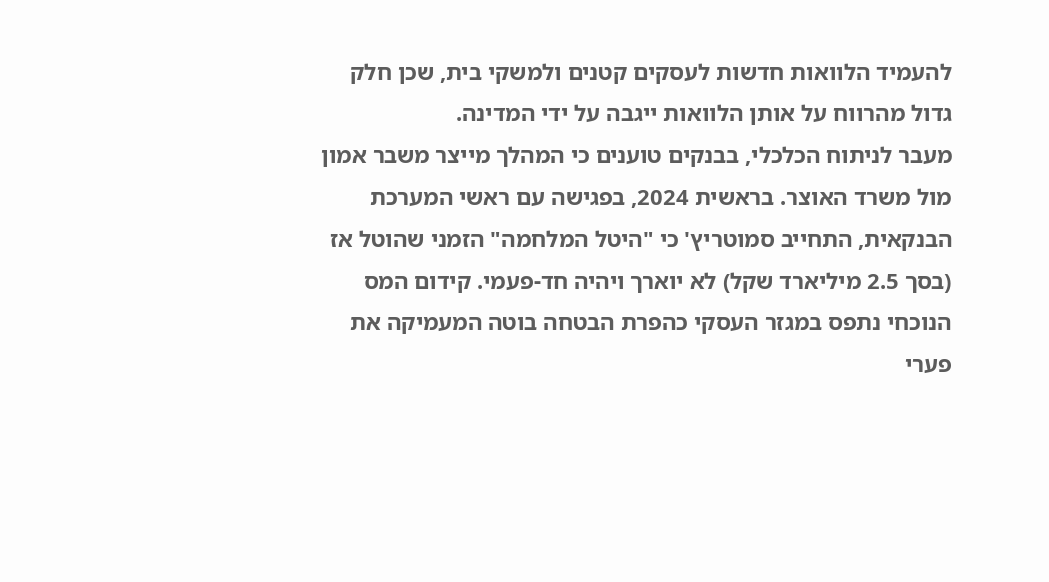להעמיד הלוואות חדשות לעסקים קטנים ולמשקי בית, שכן חלק גדול מהרווח על אותן הלוואות ייגבה על ידי המדינה.
מעבר לניתוח הכלכלי, בבנקים טוענים כי המהלך מייצר משבר אמון מול משרד האוצר. בראשית 2024, בפגישה עם ראשי המערכת הבנקאית, התחייב סמוטריץ' כי "היטל המלחמה" הזמני שהוטל אז (בסך 2.5 מיליארד שקל) לא יוארך ויהיה חד-פעמי. קידום המס הנוכחי נתפס במגזר העסקי כהפרת הבטחה בוטה המעמיקה את פערי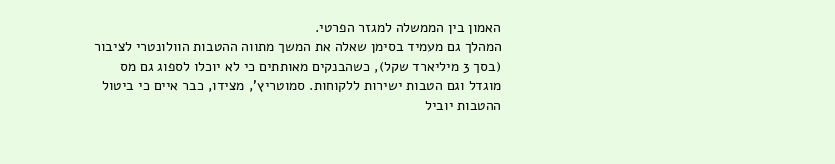האמון בין הממשלה למגזר הפרטי.
המהלך גם מעמיד בסימן שאלה את המשך מתווה ההטבות הוולונטרי לציבור (בסך 3 מיליארד שקל), כשהבנקים מאותתים כי לא יוכלו לספוג גם מס מוגדל וגם הטבות ישירות ללקוחות. סמוטריץ', מצידו, כבר איים כי ביטול ההטבות יוביל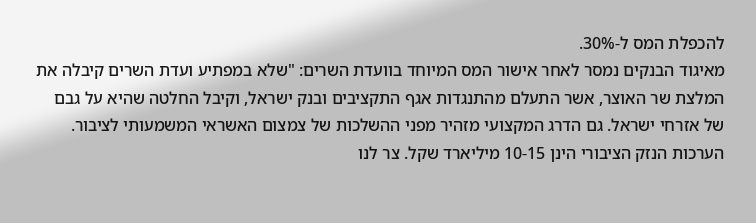להכפלת המס ל-30%.
מאיגוד הבנקים נמסר לאחר אישור המס המיוחד בוועדת השרים: "שלא במפתיע ועדת השרים קיבלה את המלצת שר האוצר, אשר התעלם מהתנגדות אגף התקציבים ובנק ישראל, וקיבל החלטה שהיא על גבם של אזרחי ישראל. גם הדרג המקצועי מזהיר מפני ההשלכות של צמצום האשראי המשמעותי לציבור. הערכות הנזק הציבורי הינן 10-15 מיליארד שקל. צר לנו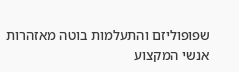שפופוליזם והתעלמות בוטה מאזהרות אנשי המקצוע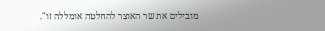מובילים את שר האוצר להחלטה אומללה זו".